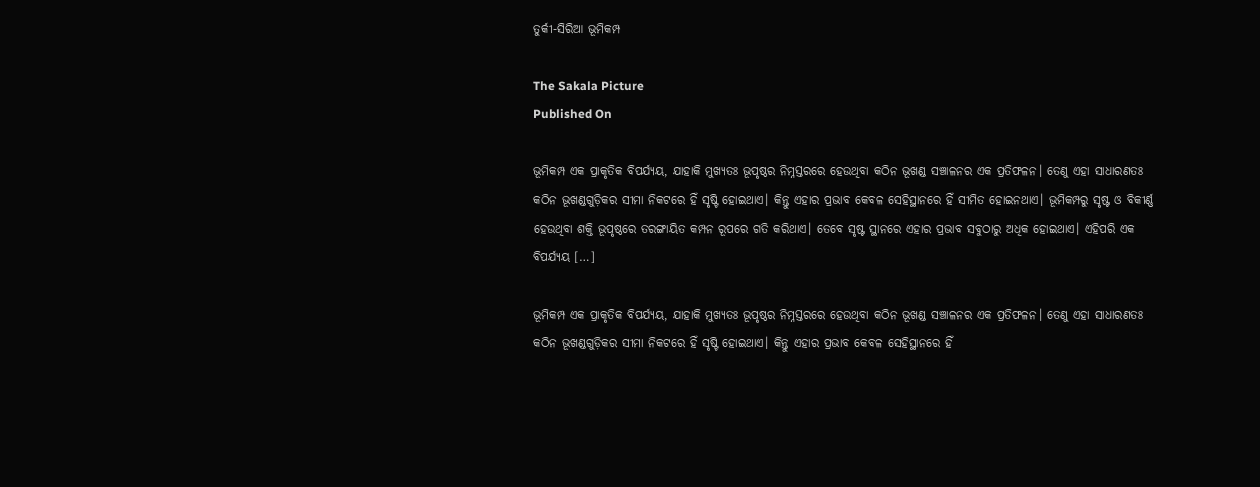ତୁର୍କୀ-ସିରିଆ ଭୂମିକମ୍ପ

The Sakala Picture
Published On

ଭୂମିକମ୍ପ ଏକ ପ୍ରାକୃତିକ ବିପର୍ଯ୍ୟୟ, ଯାହାକି ମୁଖ୍ୟତଃ ଭୂପୃଷ୍ଠର ନିମ୍ନସ୍ତରରେ ହେଉଥିବା କଠିନ ଭୂଖଣ୍ଡ ସଞ୍ଚାଳନର ଏକ ପ୍ରତିଫଳନ। ତେଣୁ ଏହା ସାଧାରଣତଃ କଠିନ ଭୂଖଣ୍ଡଗୁଡ଼ିକର ସୀମା ନିକଟରେ ହିଁ ସୃଷ୍ଟି ହୋଇଥାଏ। କିନ୍ତୁ ଏହାର ପ୍ରଭାବ କେବଳ ସେହିସ୍ଥାନରେ ହିଁ ସୀମିତ ହୋଇନଥାଏ। ଭୂମିକମ୍ପରୁ ସୃଷ୍ଟ ଓ ବିକୀର୍ଣ୍ଣ ହେଉଥିବା ଶକ୍ତି ଭୂପୃଷ୍ଠରେ ତରଙ୍ଗାୟିତ କମ୍ପନ ରୂପରେ ଗତି କରିଥାଏ। ତେବେ ସୃଷ୍ଟ ସ୍ଥାନରେ ଏହାର ପ୍ରଭାବ ସବୁଠାରୁ ଅଧିକ ହୋଇଥାଏ। ଏହିପରି ଏକ ବିପର୍ଯ୍ୟୟ […]

ଭୂମିକମ୍ପ ଏକ ପ୍ରାକୃତିକ ବିପର୍ଯ୍ୟୟ, ଯାହାକି ମୁଖ୍ୟତଃ ଭୂପୃଷ୍ଠର ନିମ୍ନସ୍ତରରେ ହେଉଥିବା କଠିନ ଭୂଖଣ୍ଡ ସଞ୍ଚାଳନର ଏକ ପ୍ରତିଫଳନ। ତେଣୁ ଏହା ସାଧାରଣତଃ କଠିନ ଭୂଖଣ୍ଡଗୁଡ଼ିକର ସୀମା ନିକଟରେ ହିଁ ସୃଷ୍ଟି ହୋଇଥାଏ। କିନ୍ତୁ ଏହାର ପ୍ରଭାବ କେବଳ ସେହିସ୍ଥାନରେ ହିଁ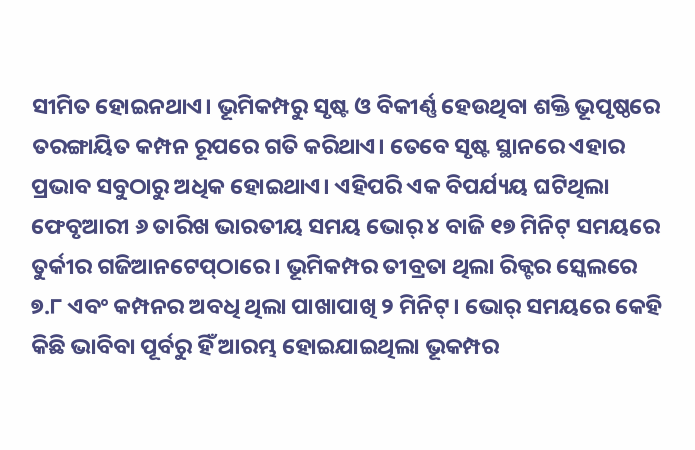ସୀମିତ ହୋଇନଥାଏ। ଭୂମିକମ୍ପରୁ ସୃଷ୍ଟ ଓ ବିକୀର୍ଣ୍ଣ ହେଉଥିବା ଶକ୍ତି ଭୂପୃଷ୍ଠରେ ତରଙ୍ଗାୟିତ କମ୍ପନ ରୂପରେ ଗତି କରିଥାଏ। ତେବେ ସୃଷ୍ଟ ସ୍ଥାନରେ ଏହାର ପ୍ରଭାବ ସବୁଠାରୁ ଅଧିକ ହୋଇଥାଏ। ଏହିପରି ଏକ ବିପର୍ଯ୍ୟୟ ଘଟିଥିଲା ଫେବୃଆରୀ ୬ ତାରିଖ ଭାରତୀୟ ସମୟ ଭୋର୍‌‌ ୪ ବାଜି ୧୭ ମିନିଟ୍‌‌ ସମୟରେ ତୁର୍କୀର ଗଜିଆନଟେପ୍‌‌ଠାରେ। ଭୂମିକମ୍ପର ତୀବ୍ରତା ଥିଲା ରିକ୍ଟର ସ୍କେଲରେ ୭.୮ ଏବଂ କମ୍ପନର ଅବଧି ଥିଲା ପାଖାପାଖି ୨ ମିନିଟ୍‌‌। ଭୋର୍‌‌ ସମୟରେ କେହି କିଛି ଭାବିବା ପୂର୍ବରୁ ହିଁ ଆରମ୍ଭ ହୋଇଯାଇଥିଲା ଭୂକମ୍ପର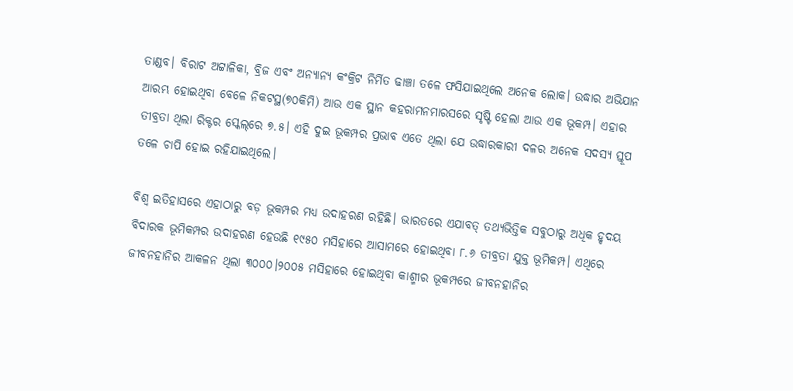ତାଣ୍ଡବ। ବିରାଟ ଅଟ୍ଟାଳିକା, ବ୍ରିଜ ଏବଂ ଅନ୍ୟାନ୍ୟ କଂକ୍ରିଟ ନିର୍ମିତ ଢାଞ୍ଚା ତଳେ ଫସିଯାଇଥିଲେ ଅନେକ ଲୋକ। ଉଦ୍ଧାର ଅଭିଯାନ ଆରମ୍ଭ ହୋଇଥିବା ବେଳେ ନିକଟସ୍ଥ(୭୦କିମି) ଆଉ ଏକ ସ୍ଥାନ କହରାମନମାରସରେ ସୃଷ୍ଟି ହେଲା ଆଉ ଏକ ଭୂକମ୍ପ। ଏହାର ତୀବ୍ରତା ଥିଲା ରିକ୍ଟର ସ୍କେଲ୍‌‌ରେ ୭.୫। ଏହି ଦୁଇ ଭୂକମ୍ପର ପ୍ରଭାବ ଏତେ ଥିଲା ଯେ ଉଦ୍ଧାରକାରୀ ଦଳର ଅନେକ ସଦସ୍ୟ ସ୍ତୂପ ତଳେ ଚାପି ହୋଇ ରହିଯାଇଥିଲେ।

ବିଶ୍ୱ ଇତିହାସରେ ଏହାଠାରୁ ବଡ଼ ଭୂକମ୍ପର ମଧ୍ୟ ଉଦାହରଣ ରହିଛି। ଭାରତରେ ଏଯାବତ୍‌‌ ତଥ୍ୟଭିତ୍ତିକ ସବୁଠାରୁ ଅଧିକ ହୃଦୟ ବିଦାରକ ଭୂମିକମ୍ପର ଉଦାହରଣ ହେଉଛି ୧୯୫୦ ମସିହାରେ ଆସାମରେ ହୋଇଥିବା ୮.୬ ତୀବ୍ରତା ଯୁକ୍ତ ଭୂମିକମ୍ପ। ଏଥିରେ ଜୀବନହାନିର ଆକଳନ ଥିଲା ୩୦୦୦।୨୦୦୫ ମସିହାରେ ହୋଇଥିବା କାଶ୍ମୀର ଭୂକମ୍ପରେ ଜୀବନହାନିର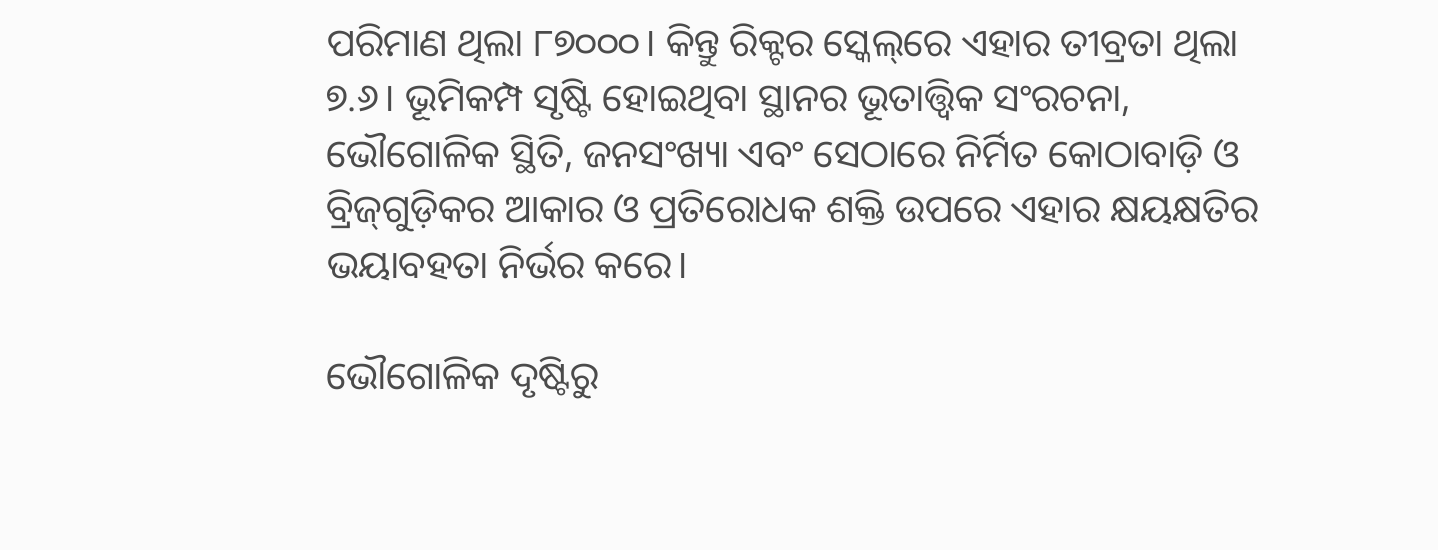ପରିମାଣ ଥିଲା ୮୭୦୦୦। କିନ୍ତୁ ରିକ୍ଟର ସ୍କେଲ୍‌‌ରେ ଏହାର ତୀବ୍ରତା ଥିଲା ୭.୬। ଭୂମିକମ୍ପ ସୃଷ୍ଟି ହୋଇଥିବା ସ୍ଥାନର ଭୂତାତ୍ତ୍ୱିକ ସଂରଚନା, ଭୌଗୋଳିକ ସ୍ଥିତି, ଜନସଂଖ୍ୟା ଏବଂ ସେଠାରେ ନିର୍ମିତ କୋଠାବାଡ଼ି ଓ ବ୍ରିଜ୍‌‌ଗୁଡ଼ିକର ଆକାର ଓ ପ୍ରତିରୋଧକ ଶକ୍ତି ଉପରେ ଏହାର କ୍ଷୟକ୍ଷତିର ଭୟାବହତା ନିର୍ଭର କରେ।

ଭୌଗୋଳିକ ଦୃଷ୍ଟିରୁ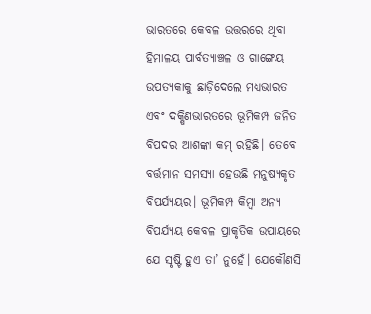ଭାରତରେ କେବଳ ଉତ୍ତରରେ ଥିବା ହିମାଳୟ ପାର୍ବତ୍ୟାଞ୍ଚଳ ଓ ଗାଙ୍ଗେୟ ଉପତ୍ୟକାକୁ ଛାଡ଼ିଦେଲେ ମଧ୍ୟଭାରତ ଏବଂ ଦକ୍ଷିଣଭାରତରେ ଭୂମିକମ୍ପ ଜନିତ ବିପଦର ଆଶଙ୍କା କମ୍‌‌ ରହିଛି। ତେବେ ବର୍ତ୍ତମାନ ସମସ୍ୟା ହେଉଛି ମନୁଷ୍ୟକୃତ ବିପର୍ଯ୍ୟୟର। ଭୂମିକମ୍ପ କିମ୍ୱା ଅନ୍ୟ ବିପର୍ଯ୍ୟୟ କେବଳ ପ୍ରାକୃତିକ ଉପାୟରେ ଯେ ସୃଷ୍ଟି ହୁଏ ତା’ ନୁହେଁ। ଯେକୌଣସି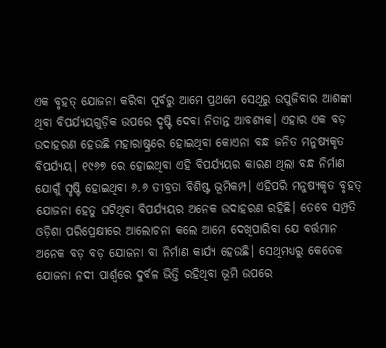ଏକ ବୃହତ୍‌‌ ଯୋଜନା କରିବା ପୂର୍ବରୁ ଆମେ ପ୍ରଥମେ ସେଥିରୁ ଉପୁଜିବାର ଆଶଙ୍କା ଥିବା ବିପର୍ଯ୍ୟୟଗୁଡ଼ିକ ଉପରେ ଦୃଷ୍ଟି ଦେବା ନିତାନ୍ତ ଆବଶ୍ୟକ। ଏହାର ଏକ ବଡ଼ ଉଦାହରଣ ହେଉଛି ମହାରାଷ୍ଟ୍ରରେ ହୋଇଥିବା କୋଏନା ବନ୍ଧ ଜନିତ ମନୁଷ୍ୟକୃତ ବିପର୍ଯ୍ୟୟ। ୧୯୬୭ ରେ ହୋଇଥିବା ଏହି ବିପର୍ଯ୍ୟୟର କାରଣ ଥିଲା ବନ୍ଧ ନିର୍ମାଣ ଯୋଗୁଁ ସୃଷ୍ଟି ହୋଇଥିବା ୬.୬ ତୀବ୍ରତା ବିଶିଷ୍ଟ ଭୂମିକମ୍ପ। ଏହିପରି ମନୁଷ୍ୟକୃତ ବୃହତ୍‌‌ ଯୋଜନା ହେତୁ ଘଟିଥିବା ବିପର୍ଯ୍ୟୟର ଅନେକ ଉଦାହରଣ ରହିଛି। ତେବେ ସମ୍ପ୍ରତି ଓଡ଼ିଶା ପରିପ୍ରେକ୍ଷୀରେ ଆଲୋଚନା କଲେ ଆମେ ଦେଖିପାରିବା ଯେ ବର୍ତ୍ତମାନ ଅନେକ ବଡ଼ ବଡ଼ ଯୋଜନା ବା ନିର୍ମାଣ କାର୍ଯ୍ୟ ହେଉଛି। ସେଥିମଧ୍ୟରୁ କେତେକ ଯୋଜନା ନଦୀ ପାର୍ଶ୍ବରେ ଦୁର୍ବଳ ଭିତ୍ତି ରହିଥିବା ଭୂମି ଉପରେ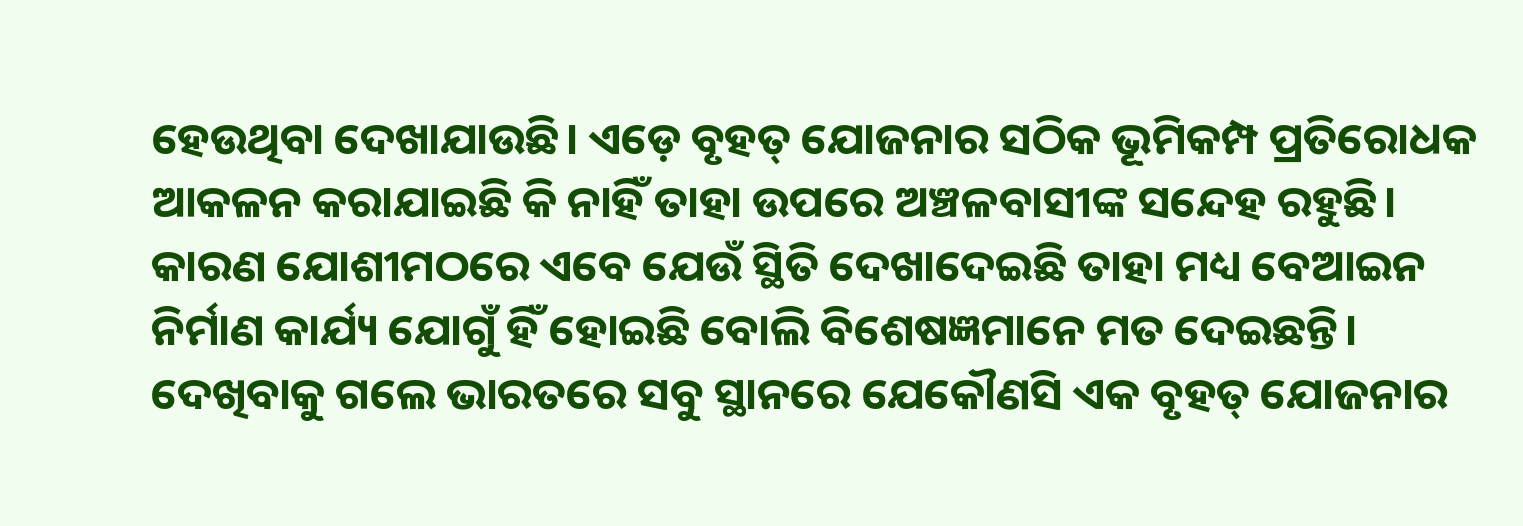ହେଉଥିବା ଦେଖାଯାଉଛି। ଏଡ଼େ ବୃହତ୍‌‌ ଯୋଜନାର ସଠିକ ଭୂମିକମ୍ପ ପ୍ରତିରୋଧକ ଆକଳନ କରାଯାଇଛି କି ନାହିଁ ତାହା ଉପରେ ଅଞ୍ଚଳବାସୀଙ୍କ ସନ୍ଦେହ ରହୁଛି। କାରଣ ଯୋଶୀମଠରେ ଏବେ ଯେଉଁ ସ୍ଥିତି ଦେଖାଦେଇଛି ତାହା ମଧ୍ୟ ବେଆଇନ ନିର୍ମାଣ କାର୍ଯ୍ୟ ଯୋଗୁଁ ହିଁ ହୋଇଛି ବୋଲି ବିଶେଷଜ୍ଞମାନେ ମତ ଦେଇଛନ୍ତି। ଦେଖିବାକୁ ଗଲେ ଭାରତରେ ସବୁ ସ୍ଥାନରେ ଯେକୌଣସି ଏକ ବୃହତ୍‌‌ ଯୋଜନାର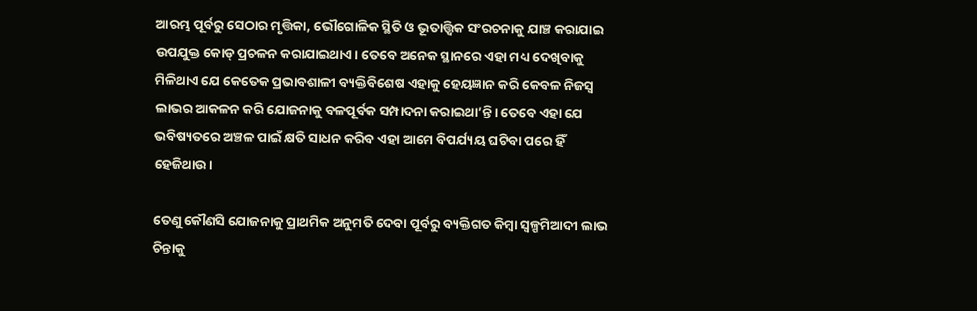ଆରମ୍ଭ ପୂର୍ବରୁ ସେଠାର ମୃତ୍ତିକା, ଭୌଗୋଳିକ ସ୍ଥିତି ଓ ଭୂତାତ୍ତ୍ୱିକ ସଂରଚନାକୁ ଯାଞ୍ଚ କରାଯାଇ ଉପଯୁକ୍ତ କୋଡ୍‌‌ ପ୍ରଚଳନ କରାଯାଇଥାଏ। ତେବେ ଅନେକ ସ୍ଥାନରେ ଏହା ମଧ୍ୟ ଦେଖିବାକୁ ମିଳିଥାଏ ଯେ କେତେକ ପ୍ରଭାବଶାଳୀ ବ୍ୟକ୍ତିବିଶେଷ ଏହାକୁ ହେୟଜ୍ଞାନ କରି କେବଳ ନିଜସ୍ୱ ଲାଭର ଆକଳନ କରି ଯୋଜନାକୁ ବଳପୂର୍ବକ ସମ୍ପାଦନା କରାଇଥା’ନ୍ତି। ତେବେ ଏହା ଯେ ଭବିଷ୍ୟତରେ ଅଞ୍ଚଳ ପାଇଁ କ୍ଷତି ସାଧନ କରିବ ଏହା ଆମେ ବିପର୍ଯ୍ୟୟ ଘଟିବା ପରେ ହିଁ ହେଜିଥାଉ।

ତେଣୁ କୌଣସି ଯୋଜନାକୁ ପ୍ରାଥମିକ ଅନୁମତି ଦେବା ପୂର୍ବରୁ ବ୍ୟକ୍ତିଗତ କିମ୍ବା ସ୍ୱଳ୍ପମିଆଦୀ ଲାଭ ଚିନ୍ତାକୁ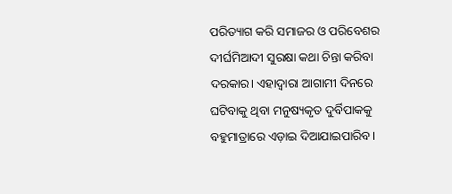ପରିତ୍ୟାଗ କରି ସମାଜର ଓ ପରିବେଶର ଦୀର୍ଘମିଆଦୀ ସୁରକ୍ଷା କଥା ଚିନ୍ତା କରିବା ଦରକାର। ଏହାଦ୍ୱାରା ଆଗାମୀ ଦିନରେ ଘଟିବାକୁ ଥିବା ମନୁଷ୍ୟକୃତ ଦୁର୍ବିପାକକୁ ବହୁମାତ୍ରାରେ ଏଡ଼ାଇ ଦିଆଯାଇପାରିବ।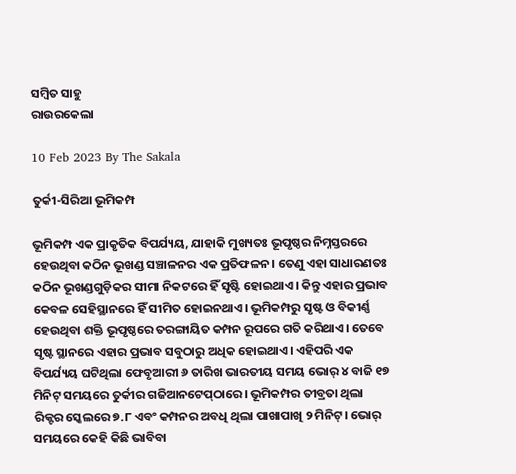ସମ୍ବିତ ସାହୁ
ରାଉରକେଲା

10 Feb 2023 By The Sakala

ତୁର୍କୀ-ସିରିଆ ଭୂମିକମ୍ପ

ଭୂମିକମ୍ପ ଏକ ପ୍ରାକୃତିକ ବିପର୍ଯ୍ୟୟ, ଯାହାକି ମୁଖ୍ୟତଃ ଭୂପୃଷ୍ଠର ନିମ୍ନସ୍ତରରେ ହେଉଥିବା କଠିନ ଭୂଖଣ୍ଡ ସଞ୍ଚାଳନର ଏକ ପ୍ରତିଫଳନ। ତେଣୁ ଏହା ସାଧାରଣତଃ କଠିନ ଭୂଖଣ୍ଡଗୁଡ଼ିକର ସୀମା ନିକଟରେ ହିଁ ସୃଷ୍ଟି ହୋଇଥାଏ। କିନ୍ତୁ ଏହାର ପ୍ରଭାବ କେବଳ ସେହିସ୍ଥାନରେ ହିଁ ସୀମିତ ହୋଇନଥାଏ। ଭୂମିକମ୍ପରୁ ସୃଷ୍ଟ ଓ ବିକୀର୍ଣ୍ଣ ହେଉଥିବା ଶକ୍ତି ଭୂପୃଷ୍ଠରେ ତରଙ୍ଗାୟିତ କମ୍ପନ ରୂପରେ ଗତି କରିଥାଏ। ତେବେ ସୃଷ୍ଟ ସ୍ଥାନରେ ଏହାର ପ୍ରଭାବ ସବୁଠାରୁ ଅଧିକ ହୋଇଥାଏ। ଏହିପରି ଏକ ବିପର୍ଯ୍ୟୟ ଘଟିଥିଲା ଫେବୃଆରୀ ୬ ତାରିଖ ଭାରତୀୟ ସମୟ ଭୋର୍‌‌ ୪ ବାଜି ୧୭ ମିନିଟ୍‌‌ ସମୟରେ ତୁର୍କୀର ଗଜିଆନଟେପ୍‌‌ଠାରେ। ଭୂମିକମ୍ପର ତୀବ୍ରତା ଥିଲା ରିକ୍ଟର ସ୍କେଲରେ ୭.୮ ଏବଂ କମ୍ପନର ଅବଧି ଥିଲା ପାଖାପାଖି ୨ ମିନିଟ୍‌‌। ଭୋର୍‌‌ ସମୟରେ କେହି କିଛି ଭାବିବା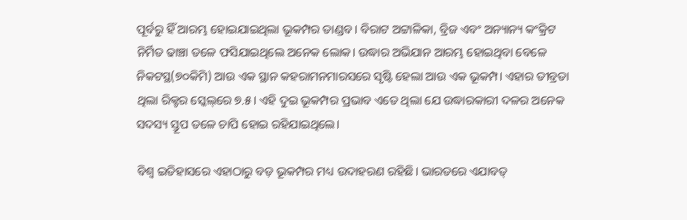ପୂର୍ବରୁ ହିଁ ଆରମ୍ଭ ହୋଇଯାଇଥିଲା ଭୂକମ୍ପର ତାଣ୍ଡବ। ବିରାଟ ଅଟ୍ଟାଳିକା, ବ୍ରିଜ ଏବଂ ଅନ୍ୟାନ୍ୟ କଂକ୍ରିଟ ନିର୍ମିତ ଢାଞ୍ଚା ତଳେ ଫସିଯାଇଥିଲେ ଅନେକ ଲୋକ। ଉଦ୍ଧାର ଅଭିଯାନ ଆରମ୍ଭ ହୋଇଥିବା ବେଳେ ନିକଟସ୍ଥ(୭୦କିମି) ଆଉ ଏକ ସ୍ଥାନ କହରାମନମାରସରେ ସୃଷ୍ଟି ହେଲା ଆଉ ଏକ ଭୂକମ୍ପ। ଏହାର ତୀବ୍ରତା ଥିଲା ରିକ୍ଟର ସ୍କେଲ୍‌‌ରେ ୭.୫। ଏହି ଦୁଇ ଭୂକମ୍ପର ପ୍ରଭାବ ଏତେ ଥିଲା ଯେ ଉଦ୍ଧାରକାରୀ ଦଳର ଅନେକ ସଦସ୍ୟ ସ୍ତୂପ ତଳେ ଚାପି ହୋଇ ରହିଯାଇଥିଲେ।

ବିଶ୍ୱ ଇତିହାସରେ ଏହାଠାରୁ ବଡ଼ ଭୂକମ୍ପର ମଧ୍ୟ ଉଦାହରଣ ରହିଛି। ଭାରତରେ ଏଯାବତ୍‌‌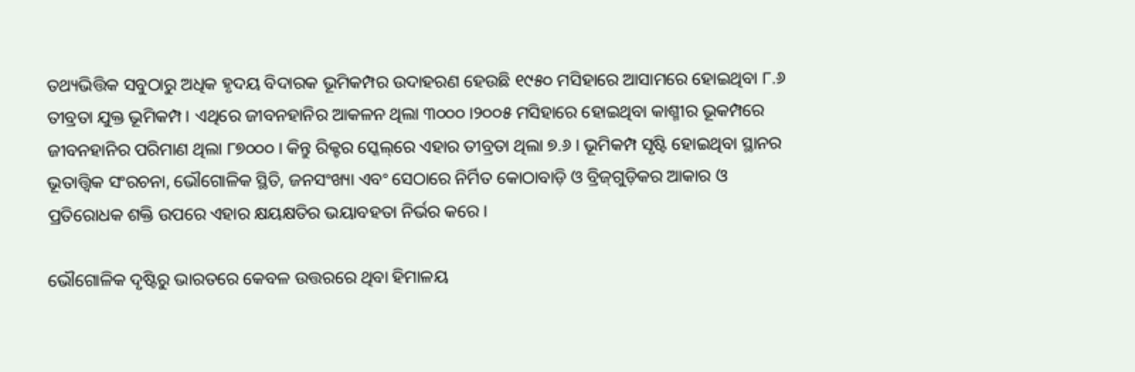ତଥ୍ୟଭିତ୍ତିକ ସବୁଠାରୁ ଅଧିକ ହୃଦୟ ବିଦାରକ ଭୂମିକମ୍ପର ଉଦାହରଣ ହେଉଛି ୧୯୫୦ ମସିହାରେ ଆସାମରେ ହୋଇଥିବା ୮.୬ ତୀବ୍ରତା ଯୁକ୍ତ ଭୂମିକମ୍ପ। ଏଥିରେ ଜୀବନହାନିର ଆକଳନ ଥିଲା ୩୦୦୦।୨୦୦୫ ମସିହାରେ ହୋଇଥିବା କାଶ୍ମୀର ଭୂକମ୍ପରେ ଜୀବନହାନିର ପରିମାଣ ଥିଲା ୮୭୦୦୦। କିନ୍ତୁ ରିକ୍ଟର ସ୍କେଲ୍‌‌ରେ ଏହାର ତୀବ୍ରତା ଥିଲା ୭.୬। ଭୂମିକମ୍ପ ସୃଷ୍ଟି ହୋଇଥିବା ସ୍ଥାନର ଭୂତାତ୍ତ୍ୱିକ ସଂରଚନା, ଭୌଗୋଳିକ ସ୍ଥିତି, ଜନସଂଖ୍ୟା ଏବଂ ସେଠାରେ ନିର୍ମିତ କୋଠାବାଡ଼ି ଓ ବ୍ରିଜ୍‌‌ଗୁଡ଼ିକର ଆକାର ଓ ପ୍ରତିରୋଧକ ଶକ୍ତି ଉପରେ ଏହାର କ୍ଷୟକ୍ଷତିର ଭୟାବହତା ନିର୍ଭର କରେ।

ଭୌଗୋଳିକ ଦୃଷ୍ଟିରୁ ଭାରତରେ କେବଳ ଉତ୍ତରରେ ଥିବା ହିମାଳୟ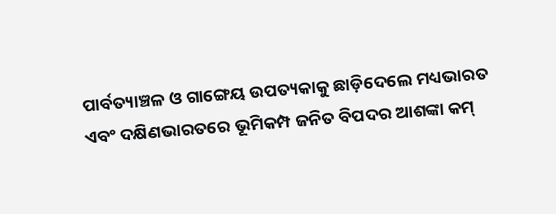ପାର୍ବତ୍ୟାଞ୍ଚଳ ଓ ଗାଙ୍ଗେୟ ଉପତ୍ୟକାକୁ ଛାଡ଼ିଦେଲେ ମଧ୍ୟଭାରତ ଏବଂ ଦକ୍ଷିଣଭାରତରେ ଭୂମିକମ୍ପ ଜନିତ ବିପଦର ଆଶଙ୍କା କମ୍‌‌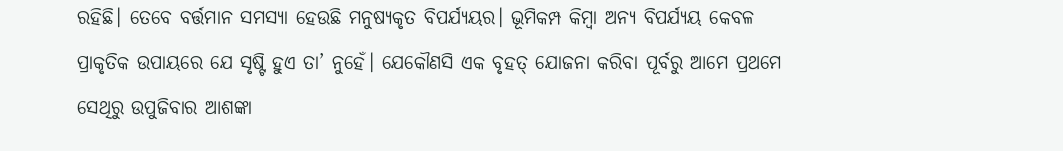ରହିଛି। ତେବେ ବର୍ତ୍ତମାନ ସମସ୍ୟା ହେଉଛି ମନୁଷ୍ୟକୃତ ବିପର୍ଯ୍ୟୟର। ଭୂମିକମ୍ପ କିମ୍ୱା ଅନ୍ୟ ବିପର୍ଯ୍ୟୟ କେବଳ ପ୍ରାକୃତିକ ଉପାୟରେ ଯେ ସୃଷ୍ଟି ହୁଏ ତା’ ନୁହେଁ। ଯେକୌଣସି ଏକ ବୃହତ୍‌‌ ଯୋଜନା କରିବା ପୂର୍ବରୁ ଆମେ ପ୍ରଥମେ ସେଥିରୁ ଉପୁଜିବାର ଆଶଙ୍କା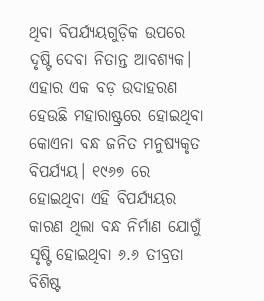ଥିବା ବିପର୍ଯ୍ୟୟଗୁଡ଼ିକ ଉପରେ ଦୃଷ୍ଟି ଦେବା ନିତାନ୍ତ ଆବଶ୍ୟକ। ଏହାର ଏକ ବଡ଼ ଉଦାହରଣ ହେଉଛି ମହାରାଷ୍ଟ୍ରରେ ହୋଇଥିବା କୋଏନା ବନ୍ଧ ଜନିତ ମନୁଷ୍ୟକୃତ ବିପର୍ଯ୍ୟୟ। ୧୯୬୭ ରେ ହୋଇଥିବା ଏହି ବିପର୍ଯ୍ୟୟର କାରଣ ଥିଲା ବନ୍ଧ ନିର୍ମାଣ ଯୋଗୁଁ ସୃଷ୍ଟି ହୋଇଥିବା ୬.୬ ତୀବ୍ରତା ବିଶିଷ୍ଟ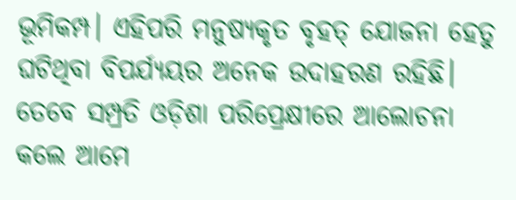ଭୂମିକମ୍ପ। ଏହିପରି ମନୁଷ୍ୟକୃତ ବୃହତ୍‌‌ ଯୋଜନା ହେତୁ ଘଟିଥିବା ବିପର୍ଯ୍ୟୟର ଅନେକ ଉଦାହରଣ ରହିଛି। ତେବେ ସମ୍ପ୍ରତି ଓଡ଼ିଶା ପରିପ୍ରେକ୍ଷୀରେ ଆଲୋଚନା କଲେ ଆମେ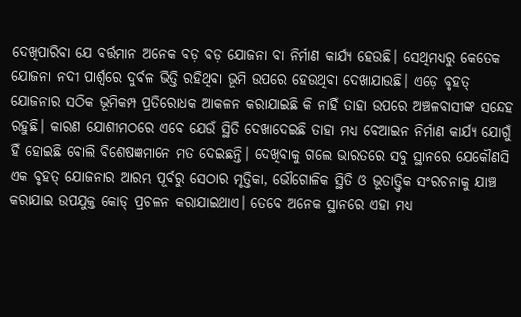ଦେଖିପାରିବା ଯେ ବର୍ତ୍ତମାନ ଅନେକ ବଡ଼ ବଡ଼ ଯୋଜନା ବା ନିର୍ମାଣ କାର୍ଯ୍ୟ ହେଉଛି। ସେଥିମଧ୍ୟରୁ କେତେକ ଯୋଜନା ନଦୀ ପାର୍ଶ୍ବରେ ଦୁର୍ବଳ ଭିତ୍ତି ରହିଥିବା ଭୂମି ଉପରେ ହେଉଥିବା ଦେଖାଯାଉଛି। ଏଡ଼େ ବୃହତ୍‌‌ ଯୋଜନାର ସଠିକ ଭୂମିକମ୍ପ ପ୍ରତିରୋଧକ ଆକଳନ କରାଯାଇଛି କି ନାହିଁ ତାହା ଉପରେ ଅଞ୍ଚଳବାସୀଙ୍କ ସନ୍ଦେହ ରହୁଛି। କାରଣ ଯୋଶୀମଠରେ ଏବେ ଯେଉଁ ସ୍ଥିତି ଦେଖାଦେଇଛି ତାହା ମଧ୍ୟ ବେଆଇନ ନିର୍ମାଣ କାର୍ଯ୍ୟ ଯୋଗୁଁ ହିଁ ହୋଇଛି ବୋଲି ବିଶେଷଜ୍ଞମାନେ ମତ ଦେଇଛନ୍ତି। ଦେଖିବାକୁ ଗଲେ ଭାରତରେ ସବୁ ସ୍ଥାନରେ ଯେକୌଣସି ଏକ ବୃହତ୍‌‌ ଯୋଜନାର ଆରମ୍ଭ ପୂର୍ବରୁ ସେଠାର ମୃତ୍ତିକା, ଭୌଗୋଳିକ ସ୍ଥିତି ଓ ଭୂତାତ୍ତ୍ୱିକ ସଂରଚନାକୁ ଯାଞ୍ଚ କରାଯାଇ ଉପଯୁକ୍ତ କୋଡ୍‌‌ ପ୍ରଚଳନ କରାଯାଇଥାଏ। ତେବେ ଅନେକ ସ୍ଥାନରେ ଏହା ମଧ୍ୟ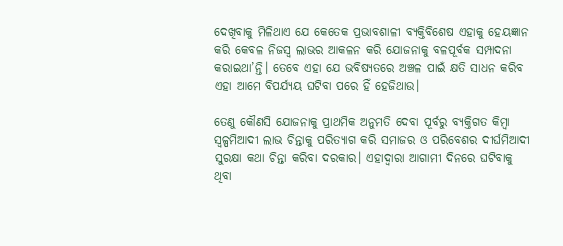ଦେଖିବାକୁ ମିଳିଥାଏ ଯେ କେତେକ ପ୍ରଭାବଶାଳୀ ବ୍ୟକ୍ତିବିଶେଷ ଏହାକୁ ହେୟଜ୍ଞାନ କରି କେବଳ ନିଜସ୍ୱ ଲାଭର ଆକଳନ କରି ଯୋଜନାକୁ ବଳପୂର୍ବକ ସମ୍ପାଦନା କରାଇଥା’ନ୍ତି। ତେବେ ଏହା ଯେ ଭବିଷ୍ୟତରେ ଅଞ୍ଚଳ ପାଇଁ କ୍ଷତି ସାଧନ କରିବ ଏହା ଆମେ ବିପର୍ଯ୍ୟୟ ଘଟିବା ପରେ ହିଁ ହେଜିଥାଉ।

ତେଣୁ କୌଣସି ଯୋଜନାକୁ ପ୍ରାଥମିକ ଅନୁମତି ଦେବା ପୂର୍ବରୁ ବ୍ୟକ୍ତିଗତ କିମ୍ବା ସ୍ୱଳ୍ପମିଆଦୀ ଲାଭ ଚିନ୍ତାକୁ ପରିତ୍ୟାଗ କରି ସମାଜର ଓ ପରିବେଶର ଦୀର୍ଘମିଆଦୀ ସୁରକ୍ଷା କଥା ଚିନ୍ତା କରିବା ଦରକାର। ଏହାଦ୍ୱାରା ଆଗାମୀ ଦିନରେ ଘଟିବାକୁ ଥିବା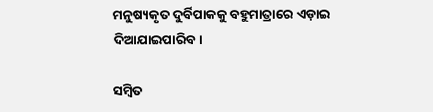ମନୁଷ୍ୟକୃତ ଦୁର୍ବିପାକକୁ ବହୁମାତ୍ରାରେ ଏଡ଼ାଇ ଦିଆଯାଇପାରିବ।

ସମ୍ବିତ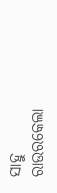ସାହୁ
ରାଉରକେଲା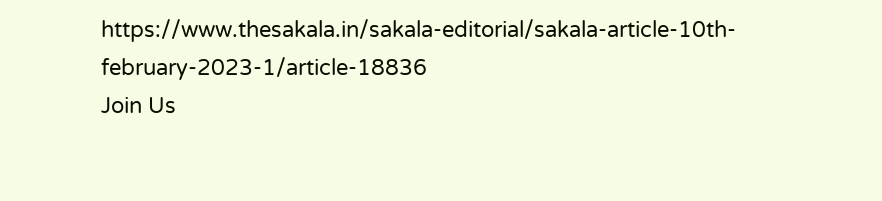https://www.thesakala.in/sakala-editorial/sakala-article-10th-february-2023-1/article-18836
Join Us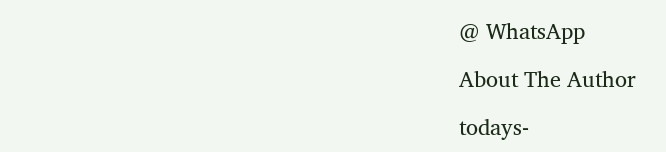@ WhatsApp

About The Author

todays-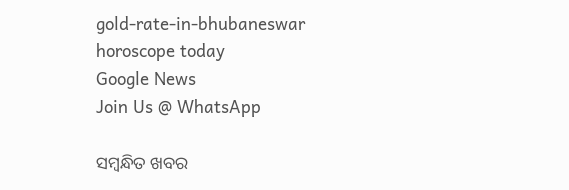gold-rate-in-bhubaneswar
horoscope today
Google News
Join Us @ WhatsApp

ସମ୍ବନ୍ଧିତ ଖବର